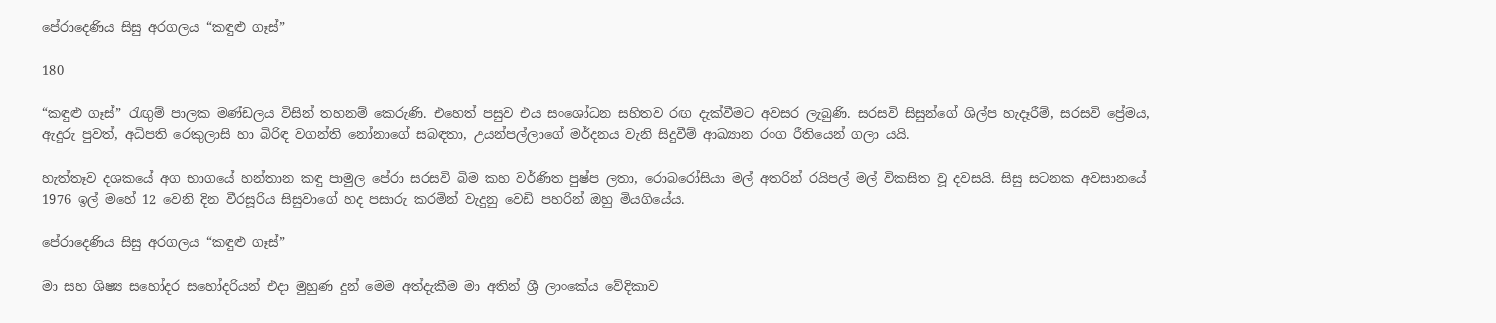පේරාදෙණිය සිසු අරගලය “කඳුළු ගෑස්”

180

“කඳුළු ගෑස්” රැඟුම් පාලක මණ්ඩලය විසින් තහනම් කෙරුණි. එහෙත් පසුව එය සංශෝධන සහිතව රඟ දැක්වීමට අවසර ලැබුණි. සරසවි සිසුන්ගේ ශිල්ප හැදෑරීම්, සරසවි ප්‍රේමය, ඇදුරු පුවත්, අධිපති රෙකුලාසි හා බිරිඳ වගන්ති නෝනාගේ සබඳතා, උයන්පල්ලාගේ මර්දනය වැනි සිදුවීම් ආඛ්‍යාන රංග රීතියෙන් ගලා යයි.

හැත්තෑව දශකයේ අග භාගයේ හන්තාන කඳු පාමුල පේරා සරසවි බිම කහ වර්ණිත පුෂ්ප ලතා, රොබරෝසියා මල් අතරින් රයිපල් මල් විකසිත වූ දවසයි. සිසු සටනක අවසානයේ 1976 ඉල් මහේ 12 වෙනි දින වීරසූරිය සිසුවාගේ හද පසාරු කරමින් වැදුනු වෙඩි පහරින් ඔහු මියගියේය.

පේරාදෙණිය සිසු අරගලය “කඳුළු ගෑස්”

මා සහ ශිෂ්‍ය සහෝදර සහෝදරියන් එදා මුහුණ දුන් මෙම අත්දැකීම මා අතින් ශ්‍රී ලාංකේය වේදිකාව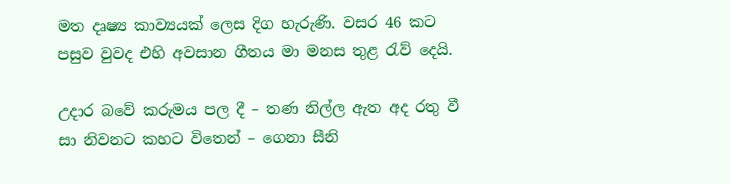මත දෘෂ්‍ය කාව්‍යයක් ලෙස දිග හැරුණි. වසර 46 කට පසුව වුවද එහි අවසාන ගීතය මා මනස තුළ රැව් දෙයි.

උදාර බවේ කරුමය පල දී – තණ නිල්ල ඇත අද රතු වී
සා නිවනට කහට විතෙන් – ගෙනා සීනි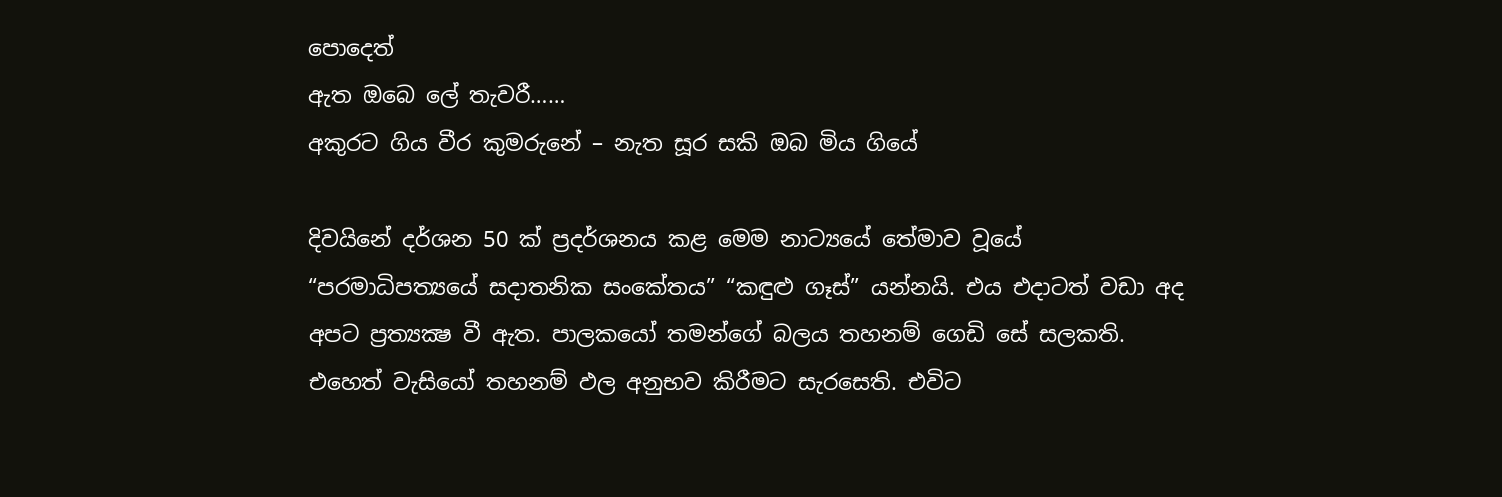පොදෙත්
ඇත ඔබෙ ලේ තැවරී……
අකුරට ගිය වීර කුමරුනේ – නැත සූර සකි ඔබ මිය ගියේ

දිවයිනේ දර්ශන 50 ක් ප්‍රදර්ශනය කළ මෙම නාට්‍යයේ තේමාව වූයේ “පරමාධිපත්‍යයේ සදාතනික සංකේතය” “කඳුළු ගෑස්” යන්නයි. එය එදාටත් වඩා අද අපට ප්‍රත්‍යක්‍ෂ වී ඇත. පාලකයෝ තමන්ගේ බලය තහනම් ගෙඩි සේ සලකති. එහෙත් වැසියෝ තහනම් ඵල අනුභව කිරීමට සැරසෙති. එවිට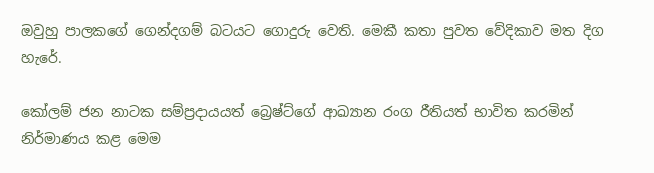ඔවුහු පාලකගේ ගෙන්දගම් බටයට ගොදුරු වෙති. මෙකී කතා පුවත වේදිකාව මත දිග හැරේ.

කෝලම් ජන නාටක සම්ප්‍රදායයත් බ්‍රෙෂ්ට්ගේ ආඛ්‍යාන රංග රීතියත් භාවිත කරමින් නිර්මාණය කළ මෙම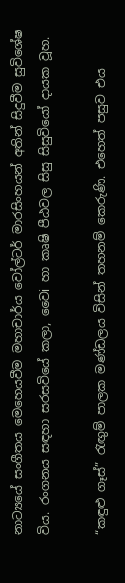නාට්‍යයේ සංගීතය මෙහෙයවීම මහාචාර්ය වෝල්ටර් මාරසිංහයන් අතින් සිදුවීම සුවිශේෂ විය. රංගනය සඳහා සරසවියේ කලා, වෛi හා කෘෂි පීඨවල සිසු සිසුවියෝ දායක වූහ.

“කඳුළු ගෑස්” රැඟුම් පාලක මණ්ඩලය විසින් තහනම් කෙරුණි. එහෙත් පසුව එය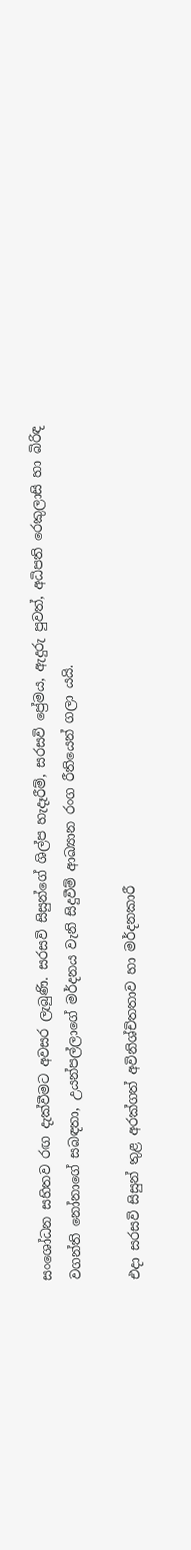සංශෝධන සහිතව රඟ දැක්වීමට අවසර ලැබුණි. සරසවි සිසුන්ගේ ශිල්ප හැදෑරීම්, සරසවි ප්‍රේමය, ඇදුරු පුවත්, අධිපති රෙකුලාසි හා බිරිඳ වගන්ති නෝනාගේ සබඳතා, උයන්පල්ලාගේ මර්දනය වැනි සිදුවීම් ආඛ්‍යාන රංග රීතියෙන් ගලා යයි.

එදා සරසවි සිසුන් තුළ අරක්ගත් අවිනිශ්චිතතාව හා මර්දනකාරී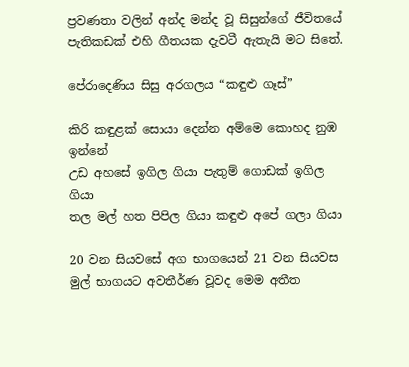ප්‍රවණතා වලින් අන්ද මන්ද වූ සිසුන්ගේ ජීවිතයේ පැතිකඩක් එහි ගීතයක දැවටී ඇතැයි මට සිතේ.

පේරාදෙණිය සිසු අරගලය “කඳුළු ගෑස්”

කිරි කඳුළක් සොයා දෙන්න අම්මෙ කොහද නුඹ ඉන්නේ
උඩ අහසේ ඉගිල ගියා පැතුම් ගොඩක් ඉගිල ගියා
තල මල් හත පිපිල ගියා කඳුළු අපේ ගලා ගියා

20 වන සියවසේ අග භාගයෙන් 21 වන සියවස මුල් භාගයට අවතීර්ණ වූවද මෙම අතීත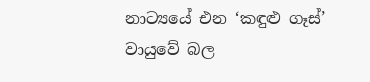නාට්‍යයේ එන ‘කඳුළු ගෑස්’ වායුවේ බල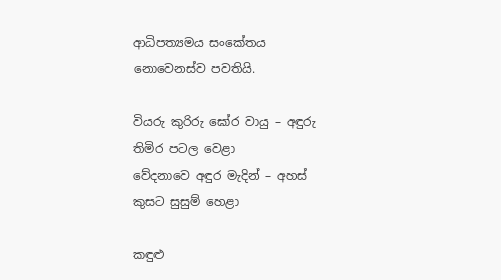ආධිපත්‍යමය සංකේතය නොවෙනස්ව පවතියි.

වියරු කුරිරු ඝෝර වායු – අඳුරු තිමිර පටල වෙළා
වේදනාවෙ අඳුර මැදින් – අහස් කුසට සුසුම් හෙළා

කඳුළු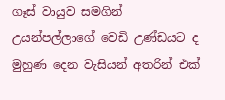ගෑස් වායුව සමගින් උයන්පල්ලාගේ වෙඩි උණ්ඩයට ද මුහුණ දෙන වැසියන් අතරින් එක්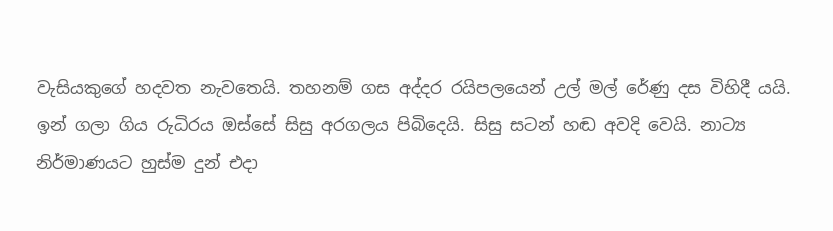වැසියකුගේ හදවත නැවතෙයි. තහනම් ගස අද්දර රයිපලයෙන් උල් මල් රේණු දස විහිදී යයි. ඉන් ගලා ගිය රුධිරය ඔස්සේ සිසු අරගලය පිබිදෙයි. සිසු සටන් හඬ අවදි වෙයි. නාට්‍ය නිර්මාණයට හුස්ම දුන් එදා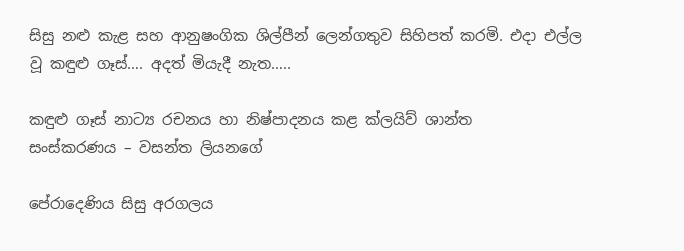සිසු නළු කැළ සහ ආනුෂංගික ශිල්පීන් ලෙන්ගතුව සිහිපත් කරමි. එදා එල්ල වූ කඳුළු ගෑස්…. අදත් මියැදී නැත…..

කඳුළු ගෑස් නාට්‍ය රචනය හා නිෂ්පාදනය කළ ක්ලයිව් ශාන්ත
සංස්කරණය – වසන්ත ලියනගේ

පේරාදෙණිය සිසු අරගලය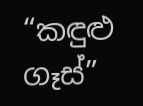“කඳුළු ගෑස්”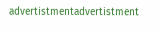advertistmentadvertistment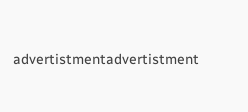advertistmentadvertistment